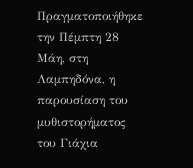Πραγματοποιήθηκε την Πέμπτη 28 Μάη, στη Λαμπηδόνα, η παρουσίαση του μυθιστορήματος του Γιάχια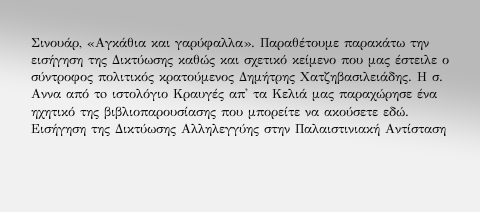Σινουάρ, «Αγκάθια και γαρύφαλλα». Παραθέτουμε παρακάτω την εισήγηση της Δικτύωσης καθώς και σχετικό κείμενο που μας έστειλε ο σύντροφος πολιτικός κρατούμενος Δημήτρης Χατζηβασιλειάδης. Η σ. Αννα από τo ιστολόγιο Κραυγές απ' τα Κελιά μας παραχώρησε ένα ηχητικό της βιβλιοπαρουσίασης που μπορείτε να ακούσετε εδώ.
Εισήγηση της Δικτύωσης Αλληλεγγύης στην Παλαιστινιακή Αντίσταση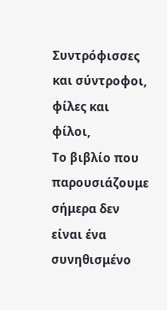Συντρόφισσες και σύντροφοι, φίλες και φίλοι,
Το βιβλίο που παρουσιάζουμε σήμερα δεν είναι ένα συνηθισμένο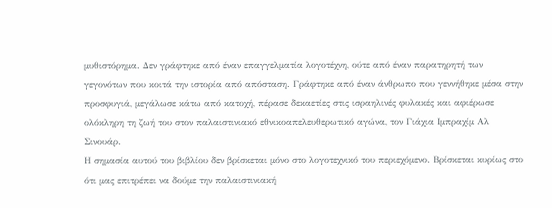μυθιστόρημα. Δεν γράφτηκε από έναν επαγγελματία λογοτέχνη, ούτε από έναν παρατηρητή των γεγονότων που κοιτά την ιστορία από απόσταση. Γράφτηκε από έναν άνθρωπο που γεννήθηκε μέσα στην προσφυγιά, μεγάλωσε κάτω από κατοχή, πέρασε δεκαετίες στις ισραηλινές φυλακές και αφιέρωσε ολόκληρη τη ζωή του στον παλαιστινιακό εθνικοαπελευθερωτικό αγώνα, τον Γιάχια Ιμπραχίμ Αλ Σινουάρ.
Η σημασία αυτού του βιβλίου δεν βρίσκεται μόνο στο λογοτεχνικό του περιεχόμενο. Βρίσκεται κυρίως στο ότι μας επιτρέπει να δούμε την παλαιστινιακή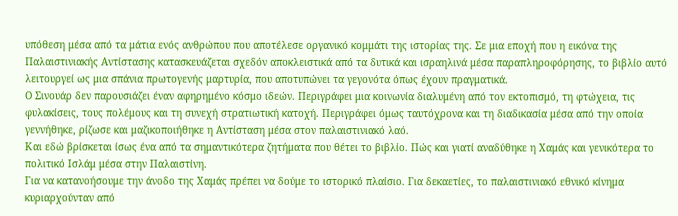υπόθεση μέσα από τα μάτια ενός ανθρώπου που αποτέλεσε οργανικό κομμάτι της ιστορίας της. Σε μια εποχή που η εικόνα της Παλαιστινιακής Αντίστασης κατασκευάζεται σχεδόν αποκλειστικά από τα δυτικά και ισραηλινά μέσα παραπληροφόρησης, το βιβλίο αυτό λειτουργεί ως μια σπάνια πρωτογενής μαρτυρία, που αποτυπώνει τα γεγονότα όπως έχουν πραγματικά.
Ο Σινουάρ δεν παρουσιάζει έναν αφηρημένο κόσμο ιδεών. Περιγράφει μια κοινωνία διαλυμένη από τον εκτοπισμό, τη φτώχεια, τις φυλακίσεις, τους πολέμους και τη συνεχή στρατιωτική κατοχή. Περιγράφει όμως ταυτόχρονα και τη διαδικασία μέσα από την οποία γεννήθηκε, ρίζωσε και μαζικοποιήθηκε η Αντίσταση μέσα στον παλαιστινιακό λαό.
Και εδώ βρίσκεται ίσως ένα από τα σημαντικότερα ζητήματα που θέτει το βιβλίο. Πώς και γιατί αναδύθηκε η Χαμάς και γενικότερα το πολιτικό Ισλάμ μέσα στην Παλαιστίνη.
Για να κατανοήσουμε την άνοδο της Χαμάς πρέπει να δούμε το ιστορικό πλαίσιο. Για δεκαετίες, το παλαιστινιακό εθνικό κίνημα κυριαρχούνταν από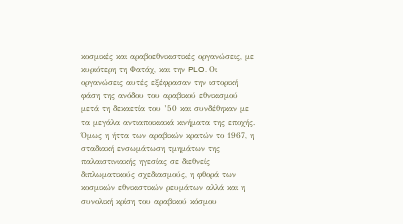κοσμικές και αραβοεθνικιστικές οργανώσεις, με κυριότερη τη Φατάχ, και την PLO. Οι οργανώσεις αυτές εξέφρασαν την ιστορική φάση της ανόδου του αραβικού εθνικισμού μετά τη δεκαετία του ’50 και συνδέθηκαν με τα μεγάλα αντιαποικιακά κινήματα της εποχής.
Όμως η ήττα των αραβικών κρατών το 1967, η σταδιακή ενσωμάτωση τμημάτων της παλαιστινιακής ηγεσίας σε διεθνείς διπλωματικούς σχεδιασμούς, η φθορά των κοσμικών εθνικιστικών ρευμάτων αλλά και η συνολική κρίση του αραβικού κόσμου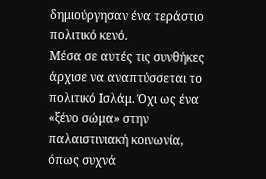δημιούργησαν ένα τεράστιο πολιτικό κενό.
Μέσα σε αυτές τις συνθήκες άρχισε να αναπτύσσεται το πολιτικό Ισλάμ. Όχι ως ένα «ξένο σώμα» στην παλαιστινιακή κοινωνία, όπως συχνά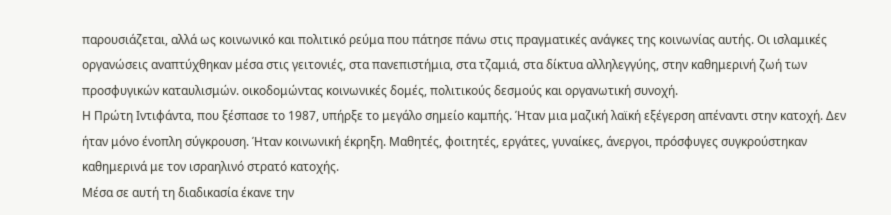παρουσιάζεται, αλλά ως κοινωνικό και πολιτικό ρεύμα που πάτησε πάνω στις πραγματικές ανάγκες της κοινωνίας αυτής. Οι ισλαμικές οργανώσεις αναπτύχθηκαν μέσα στις γειτονιές, στα πανεπιστήμια, στα τζαμιά, στα δίκτυα αλληλεγγύης, στην καθημερινή ζωή των προσφυγικών καταυλισμών. οικοδομώντας κοινωνικές δομές, πολιτικούς δεσμούς και οργανωτική συνοχή.
Η Πρώτη Ιντιφάντα, που ξέσπασε το 1987, υπήρξε το μεγάλο σημείο καμπής. Ήταν μια μαζική λαϊκή εξέγερση απέναντι στην κατοχή. Δεν ήταν μόνο ένοπλη σύγκρουση. Ήταν κοινωνική έκρηξη. Μαθητές, φοιτητές, εργάτες, γυναίκες, άνεργοι, πρόσφυγες συγκρούστηκαν καθημερινά με τον ισραηλινό στρατό κατοχής.
Μέσα σε αυτή τη διαδικασία έκανε την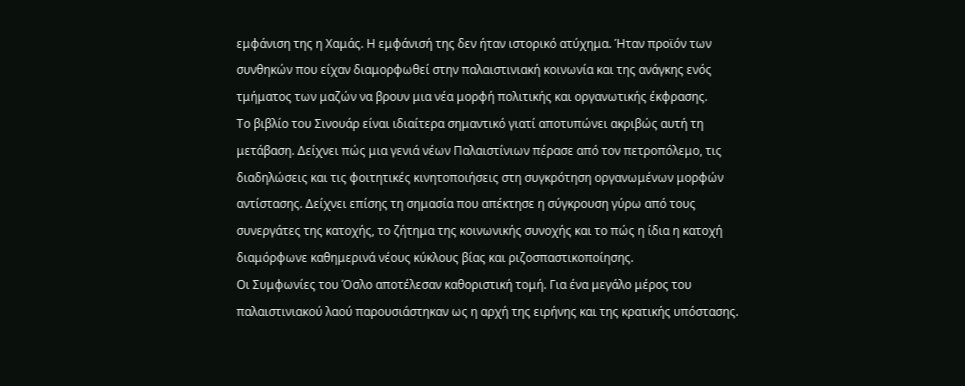εμφάνιση της η Χαμάς. Η εμφάνισή της δεν ήταν ιστορικό ατύχημα. Ήταν προϊόν των συνθηκών που είχαν διαμορφωθεί στην παλαιστινιακή κοινωνία και της ανάγκης ενός τμήματος των μαζών να βρουν μια νέα μορφή πολιτικής και οργανωτικής έκφρασης.
Το βιβλίο του Σινουάρ είναι ιδιαίτερα σημαντικό γιατί αποτυπώνει ακριβώς αυτή τη μετάβαση. Δείχνει πώς μια γενιά νέων Παλαιστίνιων πέρασε από τον πετροπόλεμο, τις διαδηλώσεις και τις φοιτητικές κινητοποιήσεις στη συγκρότηση οργανωμένων μορφών αντίστασης. Δείχνει επίσης τη σημασία που απέκτησε η σύγκρουση γύρω από τους συνεργάτες της κατοχής, το ζήτημα της κοινωνικής συνοχής και το πώς η ίδια η κατοχή διαμόρφωνε καθημερινά νέους κύκλους βίας και ριζοσπαστικοποίησης.
Οι Συμφωνίες του Όσλο αποτέλεσαν καθοριστική τομή. Για ένα μεγάλο μέρος του παλαιστινιακού λαού παρουσιάστηκαν ως η αρχή της ειρήνης και της κρατικής υπόστασης.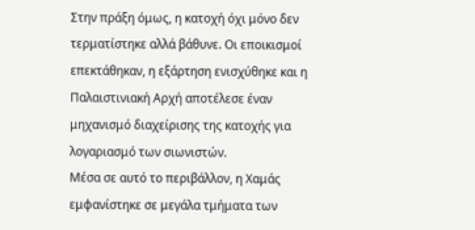Στην πράξη όμως, η κατοχή όχι μόνο δεν τερματίστηκε αλλά βάθυνε. Οι εποικισμοί επεκτάθηκαν, η εξάρτηση ενισχύθηκε και η Παλαιστινιακή Αρχή αποτέλεσε έναν μηχανισμό διαχείρισης της κατοχής για λογαριασμό των σιωνιστών.
Μέσα σε αυτό το περιβάλλον, η Χαμάς εμφανίστηκε σε μεγάλα τμήματα των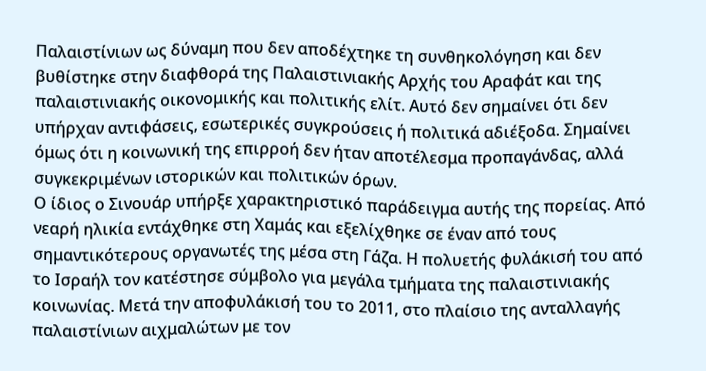Παλαιστίνιων ως δύναμη που δεν αποδέχτηκε τη συνθηκολόγηση και δεν βυθίστηκε στην διαφθορά της Παλαιστινιακής Αρχής του Αραφάτ και της παλαιστινιακής οικονομικής και πολιτικής ελίτ. Αυτό δεν σημαίνει ότι δεν υπήρχαν αντιφάσεις, εσωτερικές συγκρούσεις ή πολιτικά αδιέξοδα. Σημαίνει όμως ότι η κοινωνική της επιρροή δεν ήταν αποτέλεσμα προπαγάνδας, αλλά συγκεκριμένων ιστορικών και πολιτικών όρων.
Ο ίδιος ο Σινουάρ υπήρξε χαρακτηριστικό παράδειγμα αυτής της πορείας. Από νεαρή ηλικία εντάχθηκε στη Χαμάς και εξελίχθηκε σε έναν από τους σημαντικότερους οργανωτές της μέσα στη Γάζα. Η πολυετής φυλάκισή του από το Ισραήλ τον κατέστησε σύμβολο για μεγάλα τμήματα της παλαιστινιακής κοινωνίας. Μετά την αποφυλάκισή του το 2011, στο πλαίσιο της ανταλλαγής παλαιστίνιων αιχμαλώτων με τον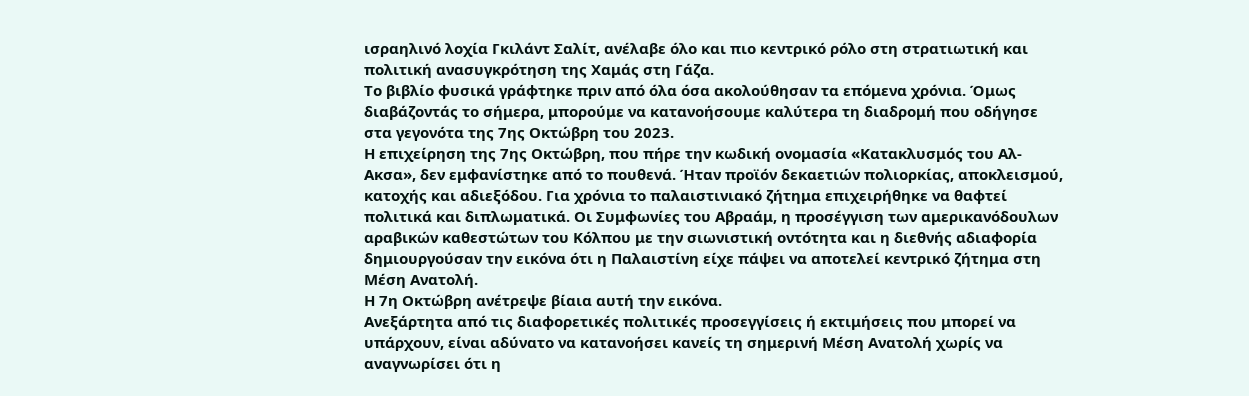ισραηλινό λοχία Γκιλάντ Σαλίτ, ανέλαβε όλο και πιο κεντρικό ρόλο στη στρατιωτική και πολιτική ανασυγκρότηση της Χαμάς στη Γάζα.
Το βιβλίο φυσικά γράφτηκε πριν από όλα όσα ακολούθησαν τα επόμενα χρόνια. Όμως διαβάζοντάς το σήμερα, μπορούμε να κατανοήσουμε καλύτερα τη διαδρομή που οδήγησε στα γεγονότα της 7ης Οκτώβρη του 2023.
Η επιχείρηση της 7ης Οκτώβρη, που πήρε την κωδική ονομασία «Κατακλυσμός του Αλ- Ακσα», δεν εμφανίστηκε από το πουθενά. Ήταν προϊόν δεκαετιών πολιορκίας, αποκλεισμού, κατοχής και αδιεξόδου. Για χρόνια το παλαιστινιακό ζήτημα επιχειρήθηκε να θαφτεί πολιτικά και διπλωματικά. Οι Συμφωνίες του Αβραάμ, η προσέγγιση των αμερικανόδουλων αραβικών καθεστώτων του Κόλπου με την σιωνιστική οντότητα και η διεθνής αδιαφορία δημιουργούσαν την εικόνα ότι η Παλαιστίνη είχε πάψει να αποτελεί κεντρικό ζήτημα στη Μέση Ανατολή.
Η 7η Οκτώβρη ανέτρεψε βίαια αυτή την εικόνα.
Ανεξάρτητα από τις διαφορετικές πολιτικές προσεγγίσεις ή εκτιμήσεις που μπορεί να υπάρχουν, είναι αδύνατο να κατανοήσει κανείς τη σημερινή Μέση Ανατολή χωρίς να αναγνωρίσει ότι η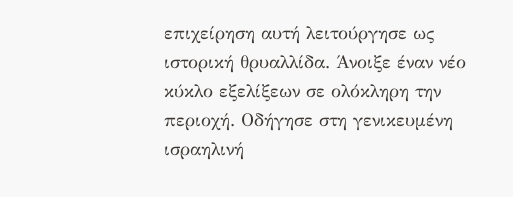επιχείρηση αυτή λειτούργησε ως ιστορική θρυαλλίδα. Άνοιξε έναν νέο κύκλο εξελίξεων σε ολόκληρη την περιοχή. Οδήγησε στη γενικευμένη ισραηλινή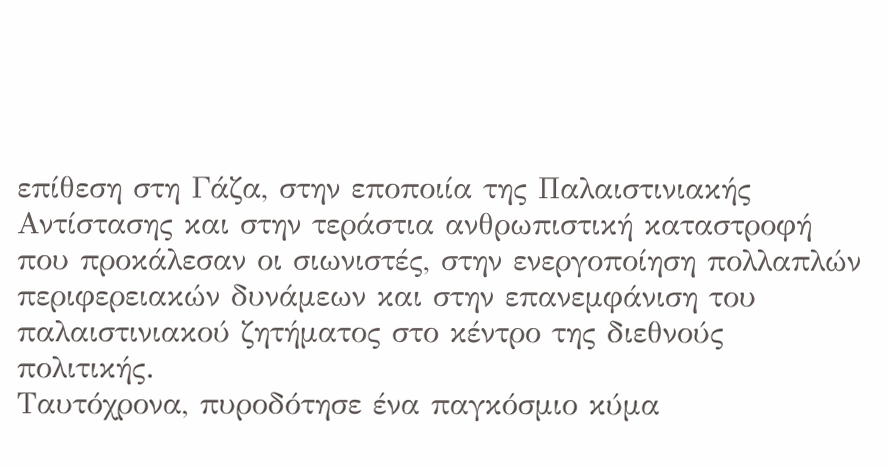επίθεση στη Γάζα, στην εποποιία της Παλαιστινιακής Αντίστασης και στην τεράστια ανθρωπιστική καταστροφή που προκάλεσαν οι σιωνιστές, στην ενεργοποίηση πολλαπλών περιφερειακών δυνάμεων και στην επανεμφάνιση του παλαιστινιακού ζητήματος στο κέντρο της διεθνούς πολιτικής.
Ταυτόχρονα, πυροδότησε ένα παγκόσμιο κύμα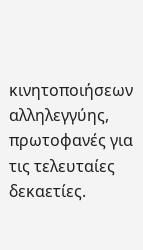κινητοποιήσεων αλληλεγγύης, πρωτοφανές για τις τελευταίες δεκαετίες.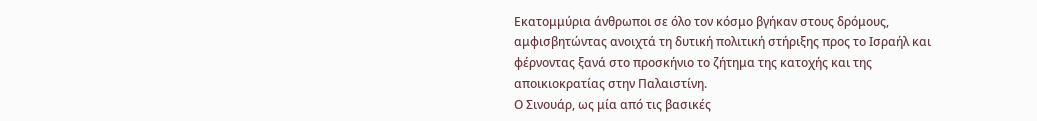Εκατομμύρια άνθρωποι σε όλο τον κόσμο βγήκαν στους δρόμους, αμφισβητώντας ανοιχτά τη δυτική πολιτική στήριξης προς το Ισραήλ και φέρνοντας ξανά στο προσκήνιο το ζήτημα της κατοχής και της αποικιοκρατίας στην Παλαιστίνη.
Ο Σινουάρ, ως μία από τις βασικές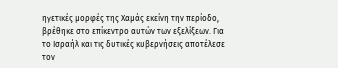ηγετικές μορφές της Χαμάς εκείνη την περίοδο, βρέθηκε στο επίκεντρο αυτών των εξελίξεων. Για το Ισραήλ και τις δυτικές κυβερνήσεις αποτέλεσε τον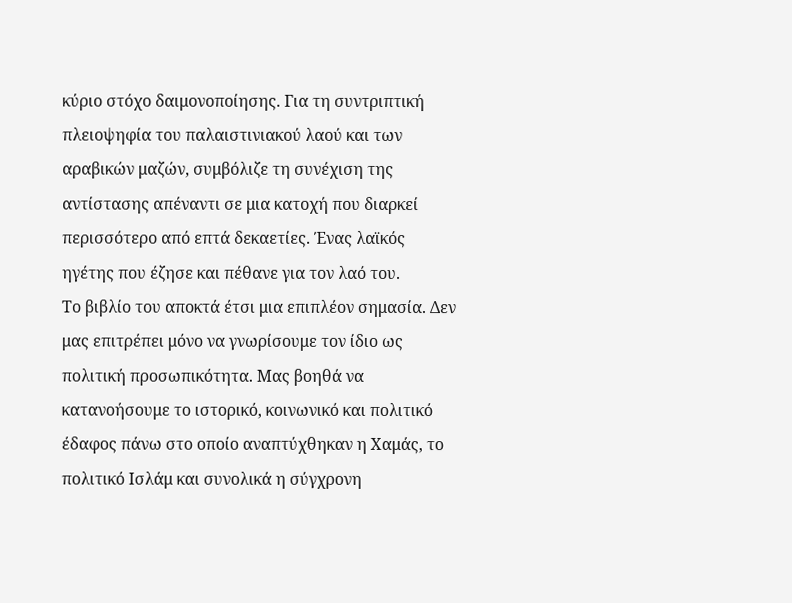κύριο στόχο δαιμονοποίησης. Για τη συντριπτική πλειοψηφία του παλαιστινιακού λαού και των αραβικών μαζών, συμβόλιζε τη συνέχιση της αντίστασης απέναντι σε μια κατοχή που διαρκεί περισσότερο από επτά δεκαετίες. Ένας λαϊκός ηγέτης που έζησε και πέθανε για τον λαό του.
Το βιβλίο του αποκτά έτσι μια επιπλέον σημασία. Δεν μας επιτρέπει μόνο να γνωρίσουμε τον ίδιο ως πολιτική προσωπικότητα. Μας βοηθά να κατανοήσουμε το ιστορικό, κοινωνικό και πολιτικό έδαφος πάνω στο οποίο αναπτύχθηκαν η Χαμάς, το πολιτικό Ισλάμ και συνολικά η σύγχρονη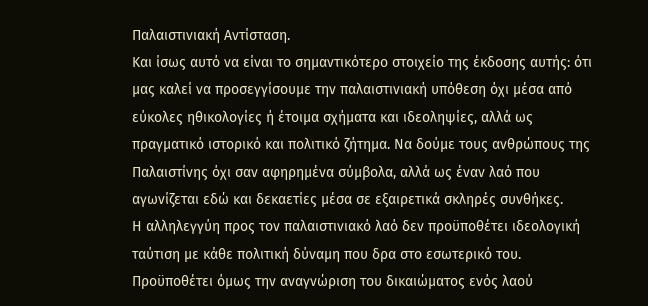Παλαιστινιακή Αντίσταση.
Και ίσως αυτό να είναι το σημαντικότερο στοιχείο της έκδοσης αυτής: ότι μας καλεί να προσεγγίσουμε την παλαιστινιακή υπόθεση όχι μέσα από εύκολες ηθικολογίες ή έτοιμα σχήματα και ιδεοληψίες, αλλά ως πραγματικό ιστορικό και πολιτικό ζήτημα. Να δούμε τους ανθρώπους της Παλαιστίνης όχι σαν αφηρημένα σύμβολα, αλλά ως έναν λαό που αγωνίζεται εδώ και δεκαετίες μέσα σε εξαιρετικά σκληρές συνθήκες.
Η αλληλεγγύη προς τον παλαιστινιακό λαό δεν προϋποθέτει ιδεολογική ταύτιση με κάθε πολιτική δύναμη που δρα στο εσωτερικό του. Προϋποθέτει όμως την αναγνώριση του δικαιώματος ενός λαού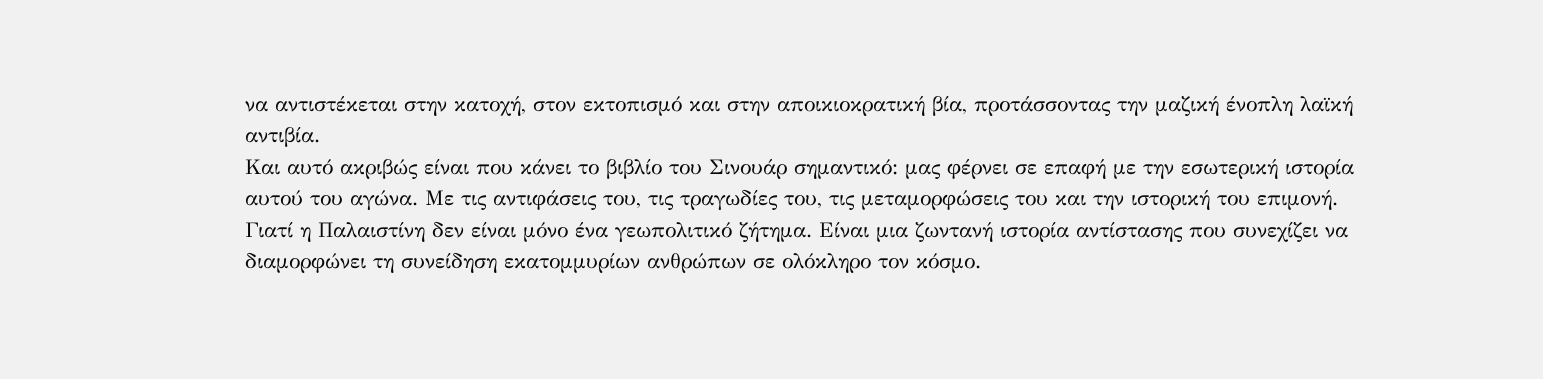να αντιστέκεται στην κατοχή, στον εκτοπισμό και στην αποικιοκρατική βία, προτάσσοντας την μαζική ένοπλη λαϊκή αντιβία.
Και αυτό ακριβώς είναι που κάνει το βιβλίο του Σινουάρ σημαντικό: μας φέρνει σε επαφή με την εσωτερική ιστορία αυτού του αγώνα. Με τις αντιφάσεις του, τις τραγωδίες του, τις μεταμορφώσεις του και την ιστορική του επιμονή.
Γιατί η Παλαιστίνη δεν είναι μόνο ένα γεωπολιτικό ζήτημα. Είναι μια ζωντανή ιστορία αντίστασης που συνεχίζει να διαμορφώνει τη συνείδηση εκατομμυρίων ανθρώπων σε ολόκληρο τον κόσμο.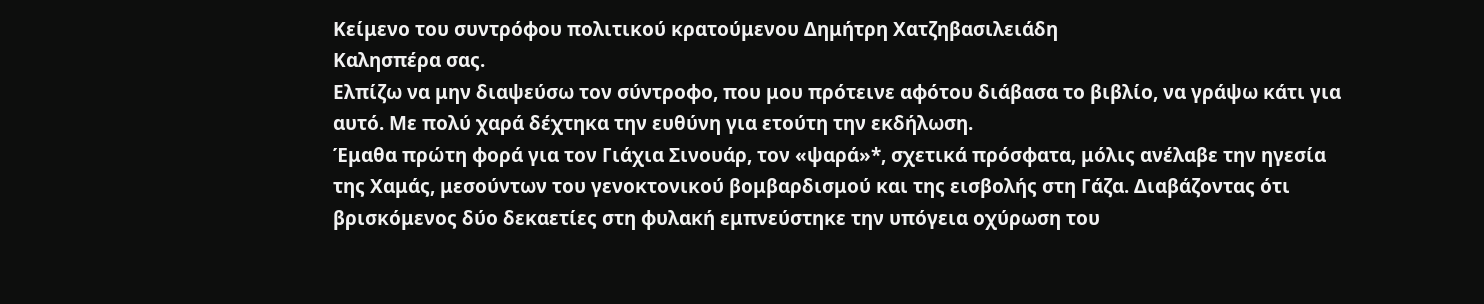Κείμενο του συντρόφου πολιτικού κρατούμενου Δημήτρη Χατζηβασιλειάδη
Καλησπέρα σας.
Ελπίζω να μην διαψεύσω τον σύντροφο, που μου πρότεινε αφότου διάβασα το βιβλίο, να γράψω κάτι για αυτό. Με πολύ χαρά δέχτηκα την ευθύνη για ετούτη την εκδήλωση.
Έμαθα πρώτη φορά για τον Γιάχια Σινουάρ, τον «ψαρά»*, σχετικά πρόσφατα, μόλις ανέλαβε την ηγεσία της Χαμάς, μεσούντων του γενοκτονικού βομβαρδισμού και της εισβολής στη Γάζα. Διαβάζοντας ότι βρισκόμενος δύο δεκαετίες στη φυλακή εμπνεύστηκε την υπόγεια οχύρωση του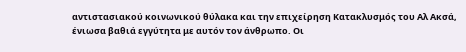αντιστασιακού κοινωνικού θύλακα και την επιχείρηση Κατακλυσμός του Αλ Ακσά, ένιωσα βαθιά εγγύτητα με αυτόν τον άνθρωπο. Οι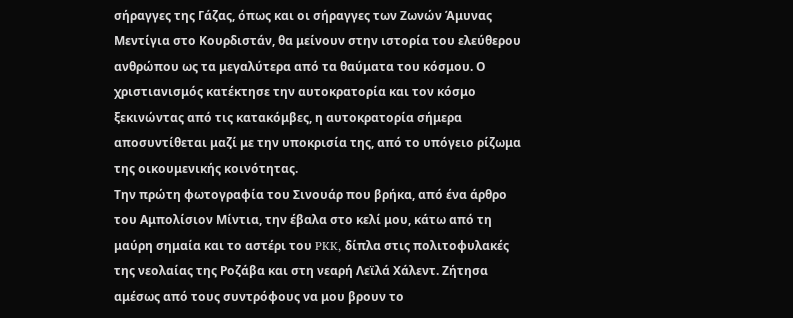σήραγγες της Γάζας, όπως και οι σήραγγες των Ζωνών Άμυνας Μεντίγια στο Κουρδιστάν, θα μείνουν στην ιστορία του ελεύθερου ανθρώπου ως τα μεγαλύτερα από τα θαύματα του κόσμου. Ο χριστιανισμός κατέκτησε την αυτοκρατορία και τον κόσμο ξεκινώντας από τις κατακόμβες, η αυτοκρατορία σήμερα αποσυντίθεται μαζί με την υποκρισία της, από το υπόγειο ρίζωμα της οικουμενικής κοινότητας.
Την πρώτη φωτογραφία του Σινουάρ που βρήκα, από ένα άρθρο του Αμπολίσιον Μίντια, την έβαλα στο κελί μου, κάτω από τη μαύρη σημαία και το αστέρι του PKK, δίπλα στις πολιτοφυλακές της νεολαίας της Ροζάβα και στη νεαρή Λεϊλά Χάλεντ. Ζήτησα αμέσως από τους συντρόφους να μου βρουν το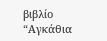βιβλίο “Αγκάθια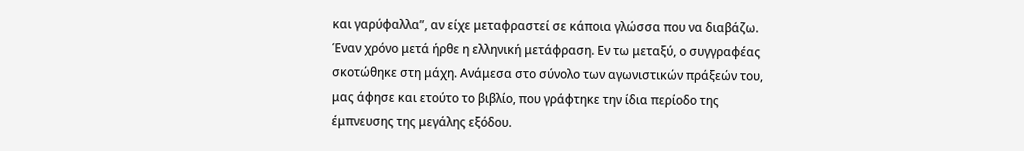και γαρύφαλλα”, αν είχε μεταφραστεί σε κάποια γλώσσα που να διαβάζω. Έναν χρόνο μετά ήρθε η ελληνική μετάφραση. Εν τω μεταξύ, ο συγγραφέας σκοτώθηκε στη μάχη. Ανάμεσα στο σύνολο των αγωνιστικών πράξεών του, μας άφησε και ετούτο το βιβλίο, που γράφτηκε την ίδια περίοδο της έμπνευσης της μεγάλης εξόδου.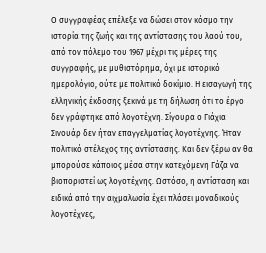Ο συγγραφέας επέλεξε να δώσει στον κόσμο την ιστορία της ζωής και της αντίστασης του λαού του, από τον πόλεμο του 1967 μέχρι τις μέρες της συγγραφής, με μυθιστόρημα, όχι με ιστορικό ημερολόγιο, ούτε με πολιτικό δοκίμιο. Η εισαγωγή της ελληνικής έκδοσης ξεκινά με τη δήλωση ότι το έργο δεν γράφτηκε από λογοτέχνη. Σίγουρα ο Γιάχια Σινουάρ δεν ήταν επαγγελματίας λογοτέχνης. Ήταν πολιτικό στέλεχος της αντίστασης. Και δεν ξέρω αν θα μπορούσε κάποιος μέσα στην κατεχόμενη Γάζα να βιοποριστεί ως λογοτέχνης. Ωστόσο, η αντίσταση και ειδικά από την αιχμαλωσία έχει πλάσει μοναδικούς λογοτέχνες,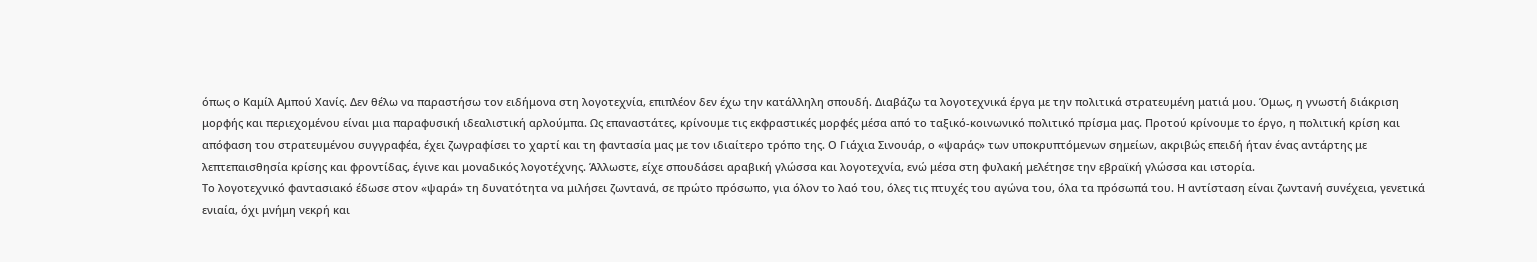όπως ο Καμίλ Αμπού Χανίς. Δεν θέλω να παραστήσω τον ειδήμονα στη λογοτεχνία, επιπλέον δεν έχω την κατάλληλη σπουδή. Διαβάζω τα λογοτεχνικά έργα με την πολιτικά στρατευμένη ματιά μου. Όμως, η γνωστή διάκριση μορφής και περιεχομένου είναι μια παραφυσική ιδεαλιστική αρλούμπα. Ως επαναστάτες, κρίνουμε τις εκφραστικές μορφές μέσα από το ταξικό-κοινωνικό πολιτικό πρίσμα μας. Προτού κρίνουμε το έργο, η πολιτική κρίση και απόφαση του στρατευμένου συγγραφέα, έχει ζωγραφίσει το χαρτί και τη φαντασία μας με τον ιδιαίτερο τρόπο της. Ο Γιάχια Σινουάρ, ο «ψαράς» των υποκρυπτόμενων σημείων, ακριβώς επειδή ήταν ένας αντάρτης με λεπτεπαισθησία κρίσης και φροντίδας, έγινε και μοναδικός λογοτέχνης. Άλλωστε, είχε σπουδάσει αραβική γλώσσα και λογοτεχνία, ενώ μέσα στη φυλακή μελέτησε την εβραϊκή γλώσσα και ιστορία.
Το λογοτεχνικό φαντασιακό έδωσε στον «ψαρά» τη δυνατότητα να μιλήσει ζωντανά, σε πρώτο πρόσωπο, για όλον το λαό του, όλες τις πτυχές του αγώνα του, όλα τα πρόσωπά του. Η αντίσταση είναι ζωντανή συνέχεια, γενετικά ενιαία, όχι μνήμη νεκρή και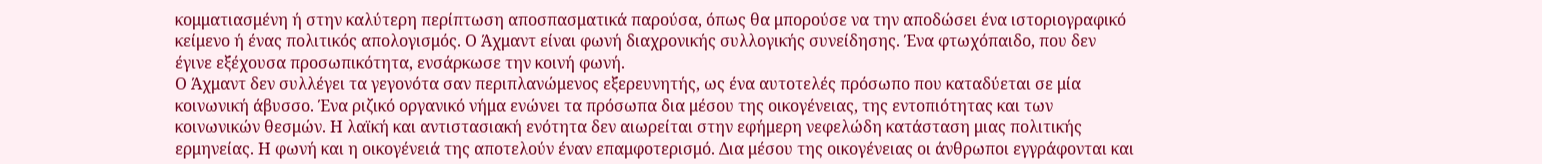κομματιασμένη ή στην καλύτερη περίπτωση αποσπασματικά παρούσα, όπως θα μπορούσε να την αποδώσει ένα ιστοριογραφικό κείμενο ή ένας πολιτικός απολογισμός. Ο Άχμαντ είναι φωνή διαχρονικής συλλογικής συνείδησης. Ένα φτωχόπαιδο, που δεν έγινε εξέχουσα προσωπικότητα, ενσάρκωσε την κοινή φωνή.
Ο Άχμαντ δεν συλλέγει τα γεγονότα σαν περιπλανώμενος εξερευνητής, ως ένα αυτοτελές πρόσωπο που καταδύεται σε μία κοινωνική άβυσσο. Ένα ριζικό οργανικό νήμα ενώνει τα πρόσωπα δια μέσου της οικογένειας, της εντοπιότητας και των κοινωνικών θεσμών. Η λαϊκή και αντιστασιακή ενότητα δεν αιωρείται στην εφήμερη νεφελώδη κατάσταση μιας πολιτικής ερμηνείας. Η φωνή και η οικογένειά της αποτελούν έναν επαμφοτερισμό. Δια μέσου της οικογένειας οι άνθρωποι εγγράφονται και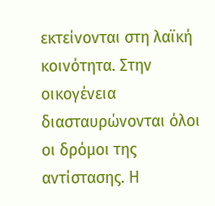εκτείνονται στη λαϊκή κοινότητα. Στην οικογένεια διασταυρώνονται όλοι οι δρόμοι της αντίστασης. Η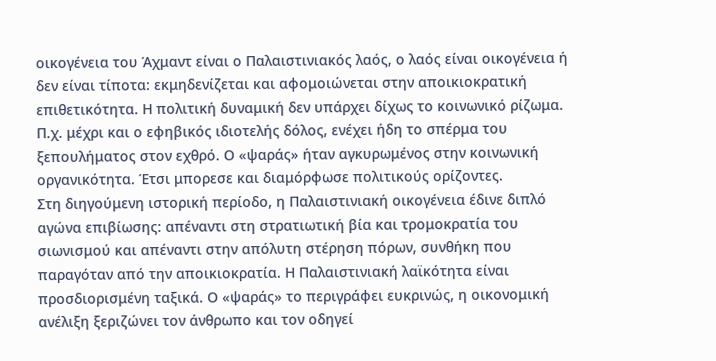οικογένεια του Άχμαντ είναι ο Παλαιστινιακός λαός, ο λαός είναι οικογένεια ή δεν είναι τίποτα: εκμηδενίζεται και αφομοιώνεται στην αποικιοκρατική επιθετικότητα. Η πολιτική δυναμική δεν υπάρχει δίχως το κοινωνικό ρίζωμα. Π.χ. μέχρι και ο εφηβικός ιδιοτελής δόλος, ενέχει ήδη το σπέρμα του ξεπουλήματος στον εχθρό. Ο «ψαράς» ήταν αγκυρωμένος στην κοινωνική οργανικότητα. Έτσι μπορεσε και διαμόρφωσε πολιτικούς ορίζοντες.
Στη διηγούμενη ιστορική περίοδο, η Παλαιστινιακή οικογένεια έδινε διπλό αγώνα επιβίωσης: απέναντι στη στρατιωτική βία και τρομοκρατία του σιωνισμού και απέναντι στην απόλυτη στέρηση πόρων, συνθήκη που παραγόταν από την αποικιοκρατία. Η Παλαιστινιακή λαϊκότητα είναι προσδιορισμένη ταξικά. Ο «ψαράς» το περιγράφει ευκρινώς, η οικονομική ανέλιξη ξεριζώνει τον άνθρωπο και τον οδηγεί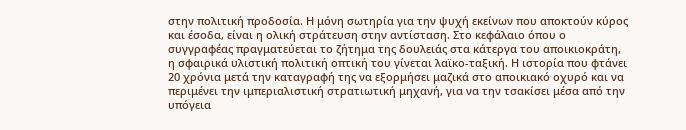στην πολιτική προδοσία. Η μόνη σωτηρία για την ψυχή εκείνων που αποκτούν κύρος και έσοδα, είναι η ολική στράτευση στην αντίσταση. Στο κεφάλαιο όπου ο συγγραφέας πραγματεύεται το ζήτημα της δουλειάς στα κάτεργα του αποικιοκράτη, η σφαιρικά υλιστική πολιτική οπτική του γίνεται λαϊκο-ταξική. Η ιστορία που φτάνει 20 χρόνια μετά την καταγραφή της να εξορμήσει μαζικά στο αποικιακό οχυρό και να περιμένει την ιμπεριαλιστική στρατιωτική μηχανή, για να την τσακίσει μέσα από την υπόγεια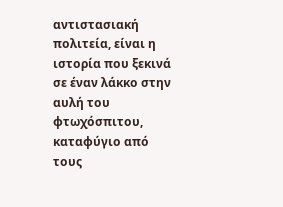αντιστασιακή πολιτεία, είναι η ιστορία που ξεκινά σε έναν λάκκο στην αυλή του φτωχόσπιτου, καταφύγιο από τους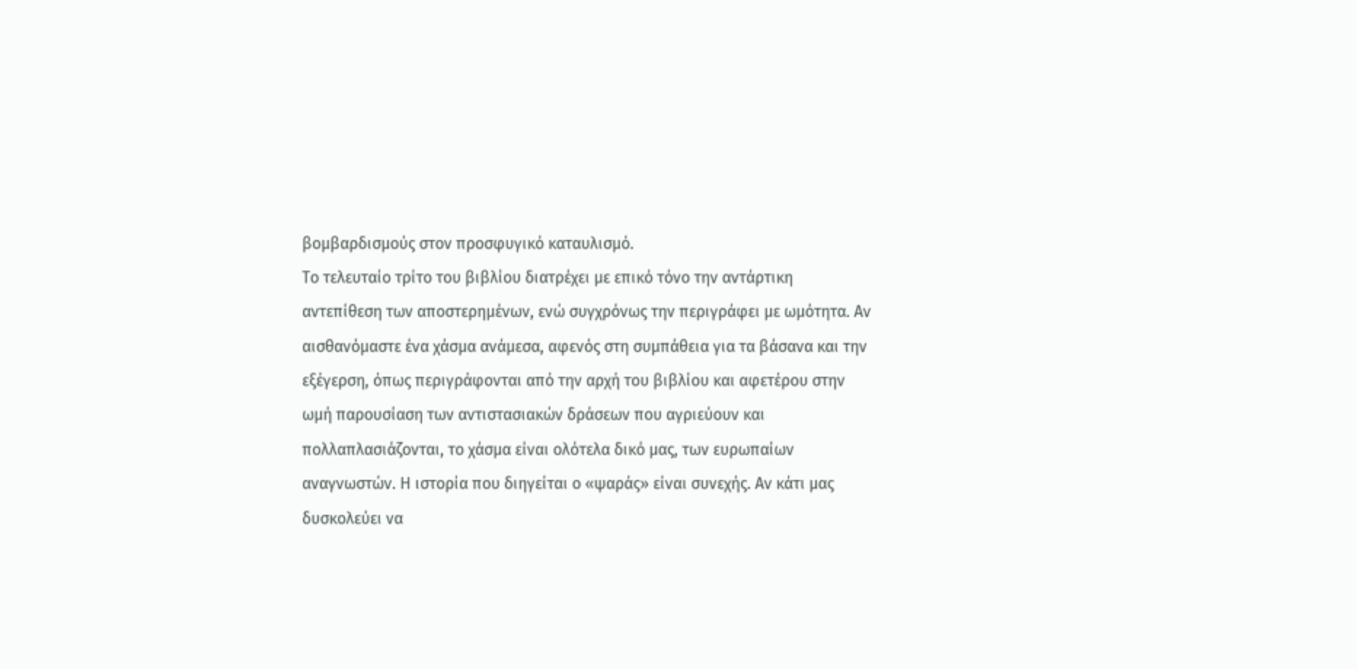βομβαρδισμούς στον προσφυγικό καταυλισμό.
Το τελευταίο τρίτο του βιβλίου διατρέχει με επικό τόνο την αντάρτικη αντεπίθεση των αποστερημένων, ενώ συγχρόνως την περιγράφει με ωμότητα. Αν αισθανόμαστε ένα χάσμα ανάμεσα, αφενός στη συμπάθεια για τα βάσανα και την εξέγερση, όπως περιγράφονται από την αρχή του βιβλίου και αφετέρου στην ωμή παρουσίαση των αντιστασιακών δράσεων που αγριεύουν και πολλαπλασιάζονται, το χάσμα είναι ολότελα δικό μας, των ευρωπαίων αναγνωστών. Η ιστορία που διηγείται ο «ψαράς» είναι συνεχής. Αν κάτι μας δυσκολεύει να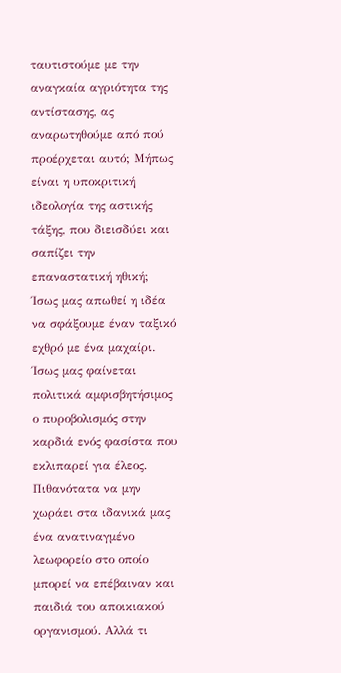ταυτιστούμε με την αναγκαία αγριότητα της αντίστασης, ας αναρωτηθούμε από πού προέρχεται αυτό; Μήπως είναι η υποκριτική ιδεολογία της αστικής τάξης, που διεισδύει και σαπίζει την επαναστατική ηθική; Ίσως μας απωθεί η ιδέα να σφάξουμε έναν ταξικό εχθρό με ένα μαχαίρι. Ίσως μας φαίνεται πολιτικά αμφισβητήσιμος ο πυροβολισμός στην καρδιά ενός φασίστα που εκλιπαρεί για έλεος. Πιθανότατα να μην χωράει στα ιδανικά μας ένα ανατιναγμένο λεωφορείο στο οποίο μπορεί να επέβαιναν και παιδιά του αποικιακού οργανισμού. Αλλά τι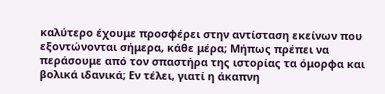καλύτερο έχουμε προσφέρει στην αντίσταση εκείνων που εξοντώνονται σήμερα, κάθε μέρα; Μήπως πρέπει να περάσουμε από τον σπαστήρα της ιστορίας τα όμορφα και βολικά ιδανικά; Εν τέλει, γιατί η άκαπνη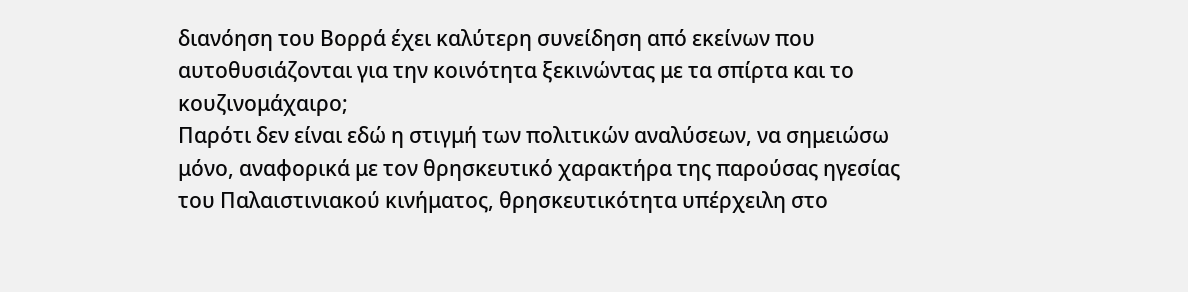διανόηση του Βορρά έχει καλύτερη συνείδηση από εκείνων που αυτοθυσιάζονται για την κοινότητα ξεκινώντας με τα σπίρτα και το κουζινομάχαιρο;
Παρότι δεν είναι εδώ η στιγμή των πολιτικών αναλύσεων, να σημειώσω μόνο, αναφορικά με τον θρησκευτικό χαρακτήρα της παρούσας ηγεσίας του Παλαιστινιακού κινήματος, θρησκευτικότητα υπέρχειλη στο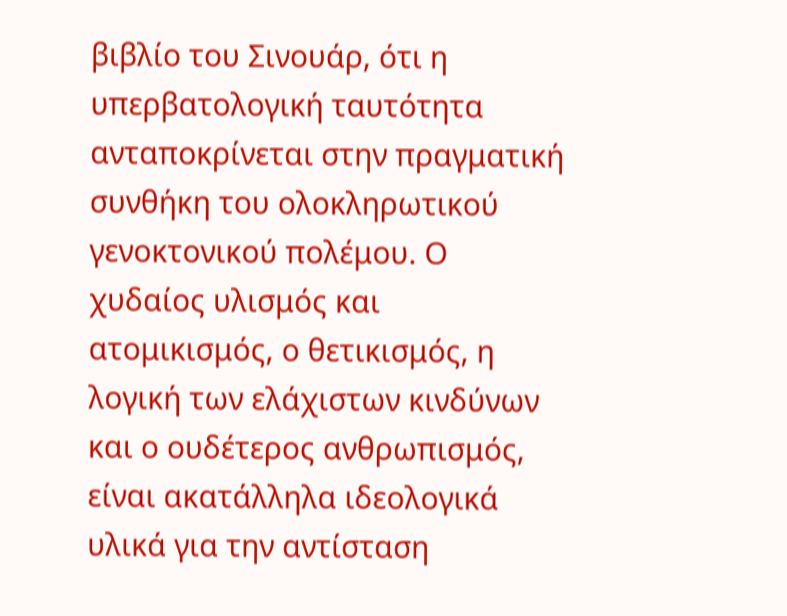βιβλίο του Σινουάρ, ότι η υπερβατολογική ταυτότητα ανταποκρίνεται στην πραγματική συνθήκη του ολοκληρωτικού γενοκτονικού πολέμου. Ο χυδαίος υλισμός και ατομικισμός, ο θετικισμός, η λογική των ελάχιστων κινδύνων και ο ουδέτερος ανθρωπισμός, είναι ακατάλληλα ιδεολογικά υλικά για την αντίσταση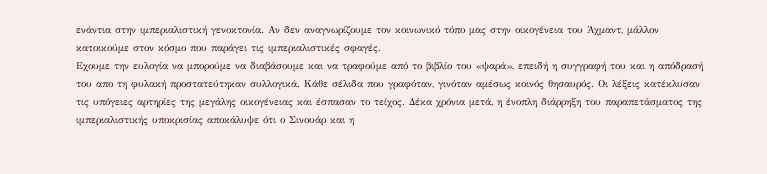ενάντια στην ιμπεριαλιστική γενοκτονία. Αν δεν αναγνωρίζουμε τον κοινωνικό τόπο μας στην οικογένεια του Άχμαντ, μάλλον κατοικούμε στον κόσμο που παράγει τις ιμπεριαλιστικές σφαγές.
Εχουμε την ευλογία να μπορούμε να διαβάσουμε και να τραφούμε από το βιβλίο του «ψαρά», επειδή η συγγραφή του και η απόδρασή του απο τη φυλακή προστατεύτηκαν συλλογικά. Κάθε σέλιδα που γραφόταν, γινόταν αμέσως κοινός θησαυρός. Οι λέξεις κατέκλυσαν τις υπόγειες αρτηρίες της μεγάλης οικογένειας και έσπασαν το τείχος. Δέκα χρόνια μετά, η ένοπλη διάρρηξη του παραπετάσματος της ιμπεριαλιστικής υποκρισίας αποκάλυψε ότι ο Σινουάρ και η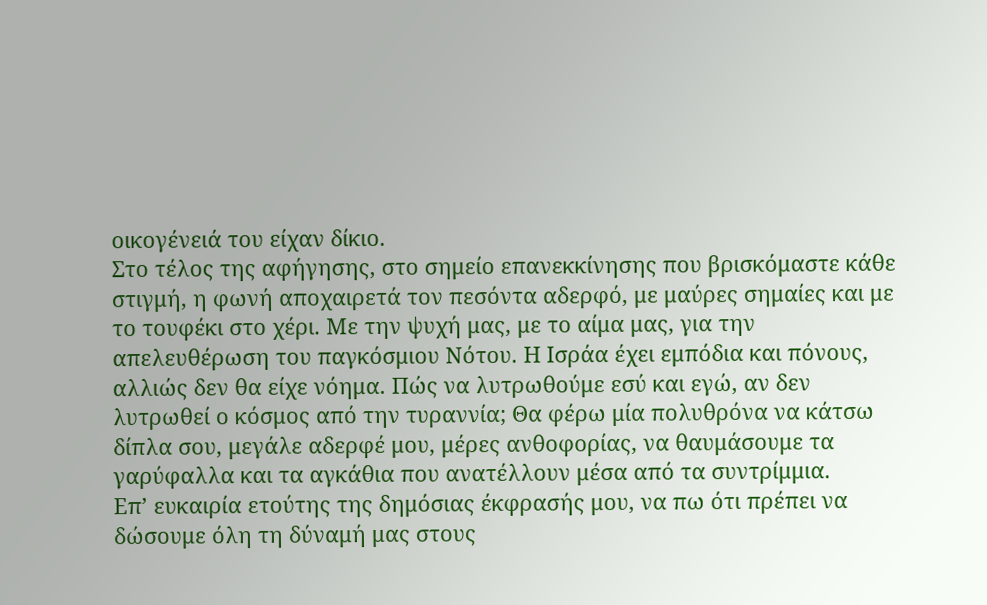οικογένειά του είχαν δίκιο.
Στο τέλος της αφήγησης, στο σημείο επανεκκίνησης που βρισκόμαστε κάθε στιγμή, η φωνή αποχαιρετά τον πεσόντα αδερφό, με μαύρες σημαίες και με το τουφέκι στο χέρι. Με την ψυχή μας, με το αίμα μας, για την απελευθέρωση του παγκόσμιου Νότου. Η Ισράα έχει εμπόδια και πόνους, αλλιώς δεν θα είχε νόημα. Πώς να λυτρωθούμε εσύ και εγώ, αν δεν λυτρωθεί ο κόσμος από την τυραννία; Θα φέρω μία πολυθρόνα να κάτσω δίπλα σου, μεγάλε αδερφέ μου, μέρες ανθοφορίας, να θαυμάσουμε τα γαρύφαλλα και τα αγκάθια που ανατέλλουν μέσα από τα συντρίμμια.
Επ’ ευκαιρία ετούτης της δημόσιας έκφρασής μου, να πω ότι πρέπει να δώσουμε όλη τη δύναμή μας στους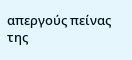απεργούς πείνας της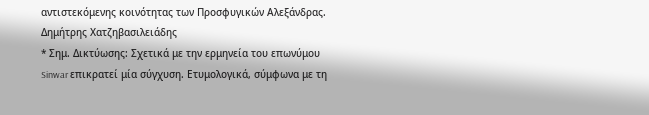αντιστεκόμενης κοινότητας των Προσφυγικών Αλεξάνδρας.
Δημήτρης Χατζηβασιλειάδης
* Σημ. Δικτύωσης: Σχετικά με την ερμηνεία του επωνύμου Sinwar επικρατεί μία σύγχυση. Ετυμολογικά, σύμφωνα με τη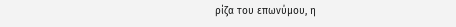ρίζα του επωνύμου, η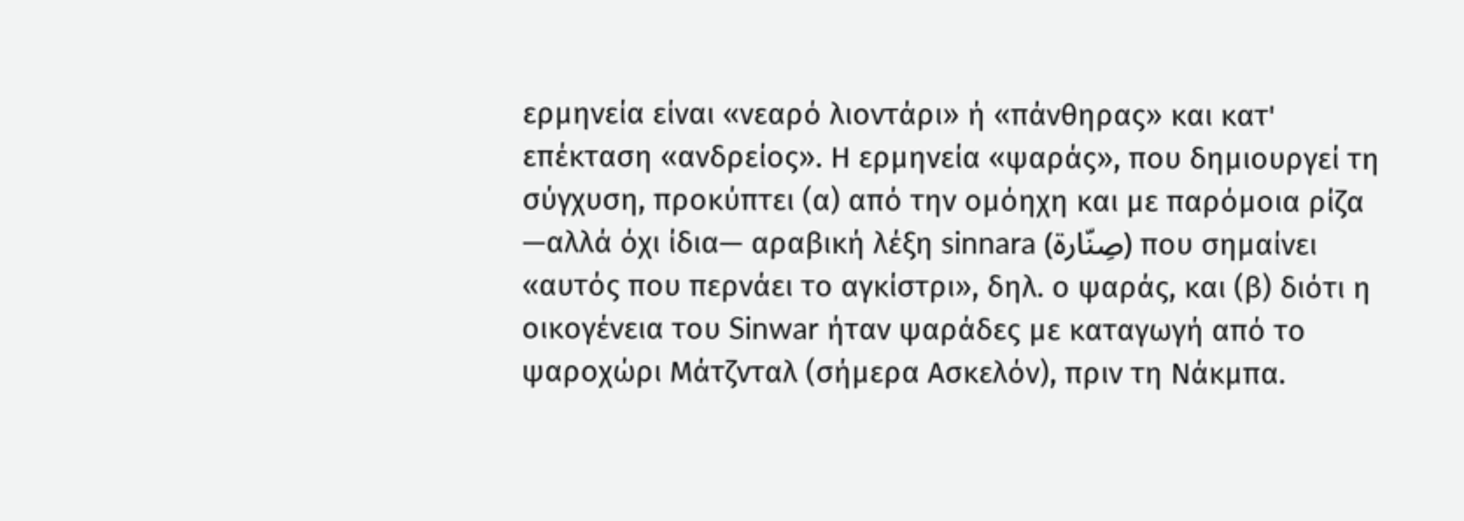ερμηνεία είναι «νεαρό λιοντάρι» ή «πάνθηρας» και κατ' επέκταση «ανδρείος». Η ερμηνεία «ψαράς», που δημιουργεί τη σύγχυση, προκύπτει (α) από την ομόηχη και με παρόμοια ρίζα —αλλά όχι ίδια— αραβική λέξη sinnara (صِنّارة) που σημαίνει «αυτός που περνάει το αγκίστρι», δηλ. ο ψαράς, και (β) διότι η οικογένεια του Sinwar ήταν ψαράδες με καταγωγή από το ψαροχώρι Μάτζνταλ (σήμερα Ασκελόν), πριν τη Νάκμπα.